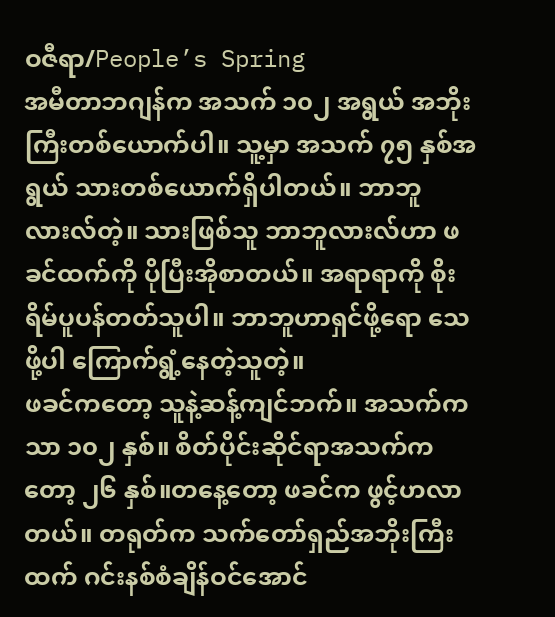ဝဇီရာ/People’s Spring
အမီတာဘဂျန်က အသက် ၁၀၂ အရွယ် အဘိုးကြီးတစ်ယောက်ပါ။ သူ့မှာ အသက် ၇၅ နှစ်အရွယ် သားတစ်ယောက်ရှိပါတယ်။ ဘာဘူလားလ်တဲ့။ သားဖြစ်သူ ဘာဘူလားလ်ဟာ ဖခင်ထက်ကို ပိုပြီးအိုစာတယ်။ အရာရာကို စိုးရိမ်ပူပန်တတ်သူပါ။ ဘာဘူဟာရှင်ဖို့ရော သေဖို့ပါ ကြောက်ရွံ့နေတဲ့သူတဲ့။
ဖခင်ကတော့ သူနဲ့ဆန့်ကျင်ဘက်။ အသက်ကသာ ၁၀၂ နှစ်။ စိတ်ပိုင်းဆိုင်ရာအသက်ကတော့ ၂၆ နှစ်။တနေ့တော့ ဖခင်က ဖွင့်ဟလာတယ်။ တရုတ်က သက်တော်ရှည်အဘိုးကြီးထက် ဂင်းနစ်စံချိန်ဝင်အောင်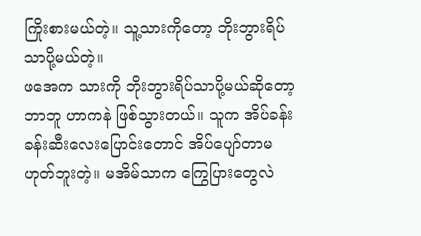ကြိုးစားမယ်တဲ့။ သူ့သားကိုတော့ ဘိုးဘွားရိပ်သာပို့မယ်တဲ့။
ဖအေက သားကို ဘိုးဘွားရိပ်သာပို့မယ်ဆိုတော့ ဘာဘူ ဟာကနဲ ဖြစ်သွားတယ်။ သူက အိပ်ခန်း ခန်းဆီးလေးပြောင်းတောင် အိပ်ပျော်တာမဟုတ်ဘူးတဲ့။ မအိမ်သာက ကြွေပြားတွေလဲ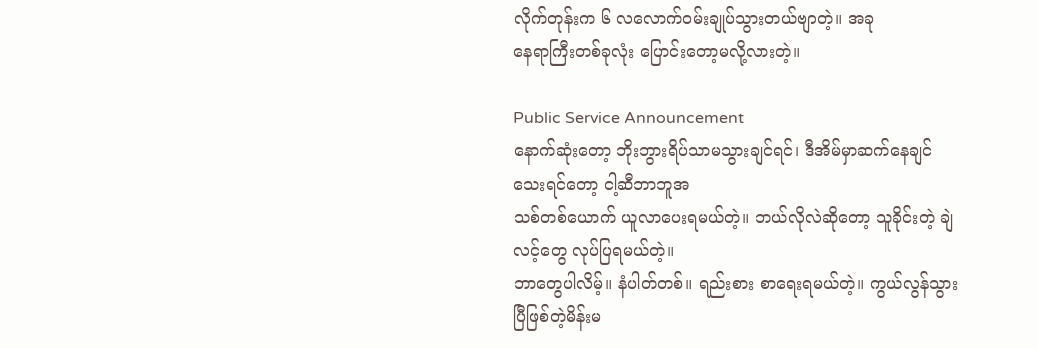လိုက်တုန်းက ၆ လလောက်ဝမ်းချုပ်သွားတယ်ဗျာတဲ့။ အခု
နေရာကြီးတစ်ခုလုံး ပြောင်းတော့မလို့လားတဲ့။

Public Service Announcement
နောက်ဆုံးတော့ ဘိုးဘွားရိပ်သာမသွားချင်ရင်၊ ဒီအိမ်မှာဆက်နေချင်သေးရင်တော့ ငါ့ဆီဘာဘူအ
သစ်တစ်ယောက် ယူလာပေးရမယ်တဲ့။ ဘယ်လိုလဲဆိုတော့ သူခိုင်းတဲ့ ချဲလင့်တွေ လုပ်ပြရမယ်တဲ့။
ဘာတွေပါလိမ့်။ နံပါတ်တစ်။ ရည်းစား စာရေးရမယ်တဲ့။ ကွယ်လွန်သွားပြီဖြစ်တဲ့မိန်းမ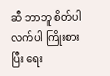ဆီ ဘာဘူ စိတ်ပါလက်ပါ ကြိုးစားပြီး ရေး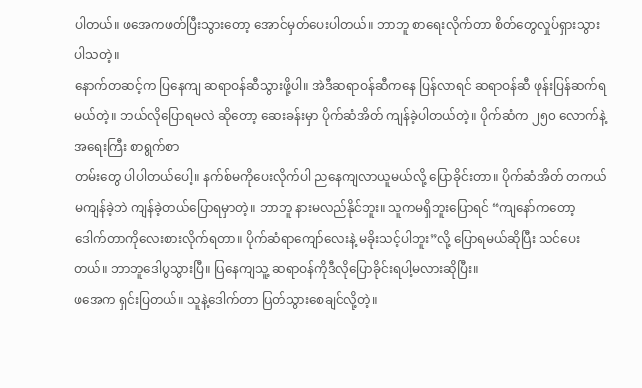ပါတယ်။ ဖအေကဖတ်ပြီးသွားတော့ အောင်မှတ်ပေးပါတယ်။ ဘာဘူ စာရေးလိုက်တာ စိတ်တွေလှုပ်ရှားသွားပါသတဲ့။
နောက်တဆင့်က ပြနေကျ ဆရာဝန်ဆီသွားဖို့ပါ။ အဲဒီဆရာဝန်ဆီကနေ ပြန်လာရင် ဆရာဝန်ဆီ ဖုန်းပြန်ဆက်ရမယ်တဲ့။ ဘယ်လိုပြောရမလဲ ဆိုတော့ ဆေးခန်းမှာ ပိုက်ဆံအိတ် ကျန်ခဲ့ပါတယ်တဲ့။ ပိုက်ဆံက ၂၅၀ လောက်နဲ့ အရေးကြီး စာရွက်စာ
တမ်းတွေ ပါပါတယ်ပေါ့။ နက်စ်မကိုပေးလိုက်ပါ ညနေကျလာယူမယ်လို့ ပြောခိုင်းတာ။ ပိုက်ဆံအိတ် တကယ်မကျန်ခဲ့ဘဲ ကျန်ခဲ့တယ်ပြောရမှာတဲ့။ ဘာဘူ နားမလည်နိုင်ဘူး။ သူကမရှိဘူးပြောရင် “ကျနော်ကတော့ ဒေါက်တာကိုလေးစားလိုက်ရတာ။ ပိုက်ဆံရာကျော်လေးနဲ့ မခိုးသင့်ပါဘူး”လို့ ပြောရမယ်ဆိုပြီး သင်ပေးတယ်။ ဘာဘူဒေါပွသွားပြီ။ ပြနေကျသူ့ ဆရာဝန်ကိုဒီလိုပြောခိုင်းရပါ့မလားဆိုပြီး။
ဖအေက ရှင်းပြတယ်။ သူနဲ့ဒေါက်တာ ပြတ်သွားစေချင်လို့တဲ့။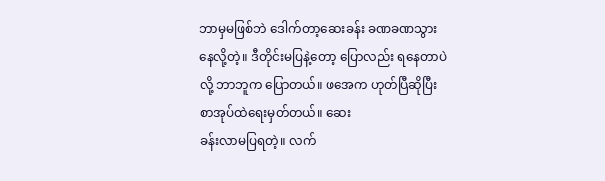ဘာမှမဖြစ်ဘဲ ဒေါက်တာ့ဆေးခန်း ခဏခဏသွားနေလို့တဲ့။ ဒီတိုင်းမပြနဲ့တော့ ပြောလည်း ရနေတာပဲလို့ ဘာဘူက ပြောတယ်။ ဖအေက ဟုတ်ပြီဆိုပြီး စာအုပ်ထဲရေးမှတ်တယ်။ ဆေး
ခန်းလာမပြရတဲ့။ လက်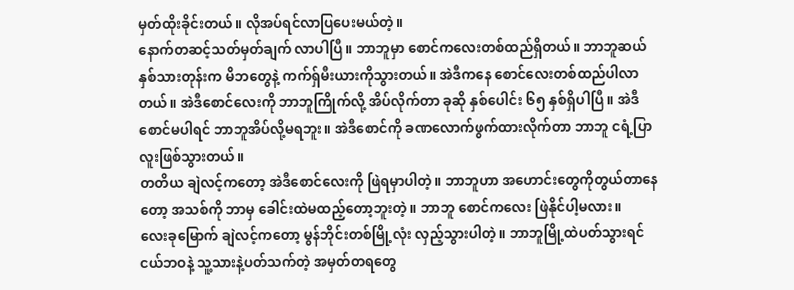မှတ်ထိုးခိုင်းတယ်။ လိုအပ်ရင်လာပြပေးမယ်တဲ့။
နောက်တဆင့်သတ်မှတ်ချက် လာပါပြီ။ ဘာဘူမှာ စောင်ကလေးတစ်ထည်ရှိတယ်။ ဘာဘူဆယ်နှစ်သားတုန်းက မိဘတွေနဲ့ ကက်ရှ်မီးယားကိုသွားတယ်။ အဲဒီကနေ စောင်လေးတစ်ထည်ပါလာတယ်။ အဲဒီစောင်လေးကို ဘာဘူကြိုက်လို့ အိပ်လိုက်တာ ခုဆို နှစ်ပေါင်း ၆၅ နှစ်ရှိပါပြီ။ အဲဒီစောင်မပါရင် ဘာဘူအိပ်လို့မရဘူး။ အဲဒီစောင်ကို ခဏလောက်ဖွက်ထားလိုက်တာ ဘာဘူ ငရံ့ပြာလူးဖြစ်သွားတယ်။
တတိယ ချဲလင့်ကတော့ အဲဒီစောင်လေးကို ဖြဲရမှာပါတဲ့။ ဘာဘူဟာ အဟောင်းတွေကိုတွယ်တာနေတော့ အသစ်ကို ဘာမှ ခေါင်းထဲမထည့်တော့ဘူးတဲ့။ ဘာဘူ စောင်ကလေး ဖြဲနိုင်ပါ့မလား။
လေးခုမြောက် ချဲလင့်ကတော့ မွန်ဘိုင်းတစ်မြို့လုံး လှည့်သွားပါတဲ့။ ဘာဘူမြို့ထဲပတ်သွားရင် ငယ်ဘဝနဲ့ သူ့သားနဲ့ပတ်သက်တဲ့ အမှတ်တရတွေ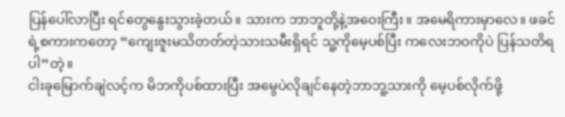ပြန်ပေါ်လာပြီး ရင်တွေနွေးသွားခဲ့တယ်။ သားက ဘာဘူတို့နဲ့အဝေးကြီး။ အမေရိကားမှာလေ။ ဖခင်ရဲ့စကားကတော့ “ကျေးဇူးမသိတတ်တဲ့သားသမီးရှိရင် သူ့ကိုမေ့ပစ်ပြီး ကလေးဘဝကိုပဲ ပြန်သတိရပါ”တဲ့။
ငါးခုမြောက်ချဲလင့်က မိဘကိုပစ်ထားပြီး အမွေပဲလိုချင်နေတဲ့ဘာဘူ့သားကို မေ့ပစ်လိုက်ဖို့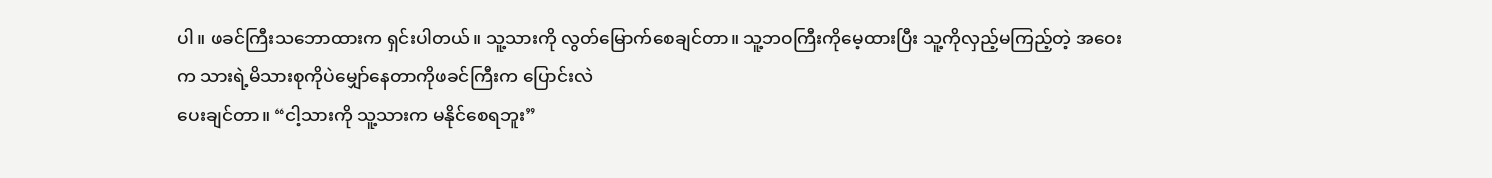ပါ။ ဖခင်ကြီးသဘောထားက ရှင်းပါတယ်။ သူ့သားကို လွတ်မြောက်စေချင်တာ။ သူ့ဘဝကြီးကိုမေ့ထားပြီး သူ့ကိုလှည့်မကြည့်တဲ့ အဝေးက သားရဲ့မိသားစုကိုပဲမျှော်နေတာကိုဖခင်ကြီးက ပြောင်းလဲ
ပေးချင်တာ။ “ငါ့သားကို သူ့သားက မနိုင်စေရဘူး”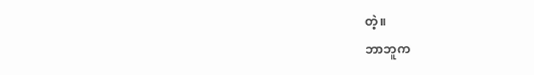တဲ့။
ဘာဘူက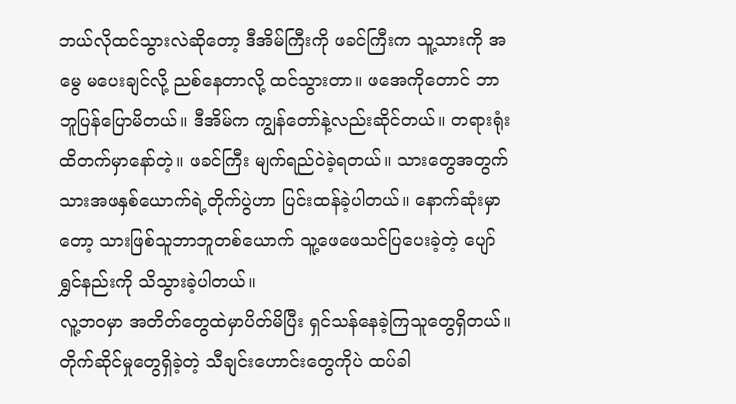ဘယ်လိုထင်သွားလဲဆိုတော့ ဒီအိမ်ကြီးကို ဖခင်ကြီးက သူ့သားကို အမွေ မပေးချင်လို့ ညစ်နေတာလို့ ထင်သွားတာ။ ဖအေကိုတောင် ဘာဘူပြန်ပြောမိတယ်။ ဒီအိမ်က ကျွန်တော်နဲ့လည်းဆိုင်တယ်။ တရားရုံးထိတက်မှာနော်တဲ့။ ဖခင်ကြီး မျက်ရည်ဝဲခဲ့ရတယ်။ သားတွေအတွက် သားအဖနှစ်ယောက်ရဲ့တိုက်ပွဲဟာ ပြင်းထန်ခဲ့ပါတယ်။ နောက်ဆုံးမှာတော့ သားဖြစ်သူဘာဘူတစ်ယောက် သူ့ဖေဖေသင်ပြပေးခဲ့တဲ့ ပျော်ရွှင်နည်းကို သိသွားခဲ့ပါတယ်။
လူ့ဘဝမှာ အတိတ်တွေထဲမှာပိတ်မိပြီး ရှင်သန်နေခဲ့ကြသူတွေရှိတယ်။ တိုက်ဆိုင်မှုတွေရှိခဲ့တဲ့ သီချင်းဟောင်းတွေကိုပဲ ထပ်ခါ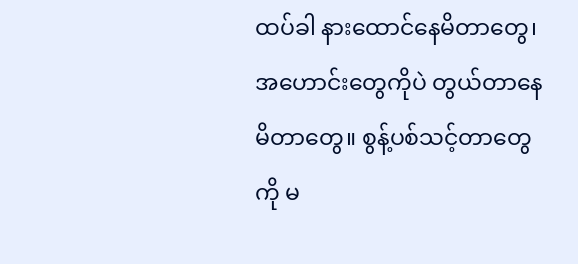ထပ်ခါ နားထောင်နေမိတာတွေ၊ အဟောင်းတွေကိုပဲ တွယ်တာနေမိတာတွေ။ စွန့်ပစ်သင့်တာတွေကို မ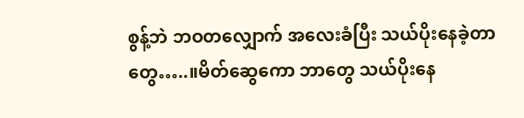စွန့်ဘဲ ဘဝတလျှောက် အလေးခံပြီး သယ်ပိုးနေခဲ့တာတွေ…..။မိတ်ဆွေကော ဘာတွေ သယ်ပိုးနေ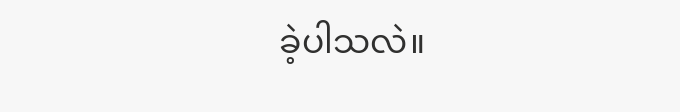ခဲ့ပါသလဲ။